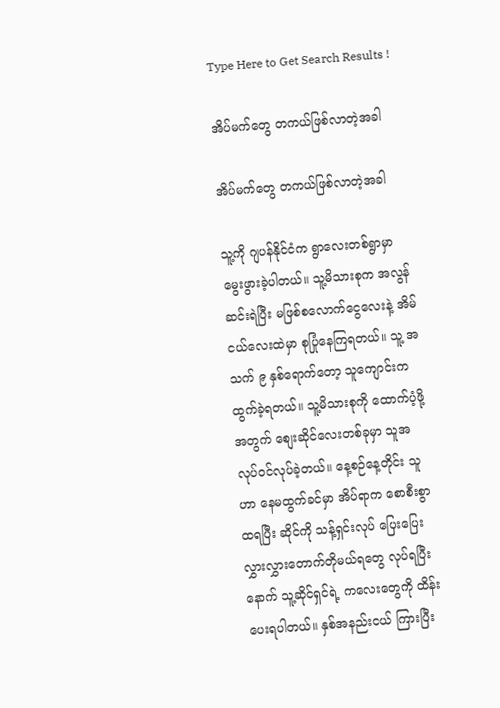Type Here to Get Search Results !

အိပ်မက်တွေ တကယ်ဖြစ်လာတဲ့အခါ

အိပ်မက်တွေ တကယ်ဖြစ်လာတဲ့အခါ

သူ့ကို ဂျပန်နိုင်ငံက ရွာလေးတစ်ရွာမှာ မွေးဖွားခဲ့ပါတယ်။ သူ့မိသားစုက အလွန်ဆင်းရဲပြီး မဖြစ်စလောက်ငွေလေးနဲ့ အိမ်ငယ်လေးထဲမှာ စုပြုံနေကြရတယ်။ သူ့ အသက် ၉ နှစ်ရောက်တော့ သူကျောင်းက ထွက်ခဲ့ရတယ်။ သူ့မိသားစုကို ထောက်ပံ့ဖို့အတွက် စျေးဆိုင်လေးတစ်ခုမှာ သူအလုပ်၀င်လုပ်ခဲ့တယ်။ နေ့စဉ်နေ့တိုင်း သူဟာ နေမထွက်ခင်မှာ အိပ်ရာက စောစီးစွာ ထရပြီး ဆိုင်ကို သန့်ရှင်းလုပ် ပြေးပြေးလွှားလွှားတောက်တိုမယ်ရတွေ လုပ်ရပြီးနောက် သူ့ဆိုင်ရှင်ရဲ့ ကလေးတွေကို ထိန်းပေးရပါတယ်။ နှစ်အနည်းငယ် ကြားပြီး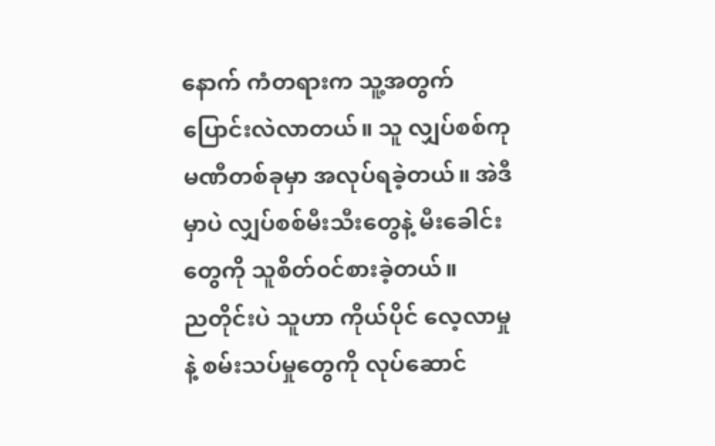နောက် ကံတရားက သူ့အတွက် ပြောင်းလဲလာတယ်။ သူ လျှပ်စစ်ကုမဏီတစ်ခုမှာ အလုပ်ရခဲ့တယ်။ အဲဒီမှာပဲ လျှပ်စစ်မီးသီးတွေနဲ့ မီးခေါင်းတွေကို သူစိတ်၀င်စားခဲ့တယ်။
ညတိုင်းပဲ သူဟာ ကိုယ်ပိုင် လေ့လာမှုနဲ့ စမ်းသပ်မှုတွေကို လုပ်ဆောင်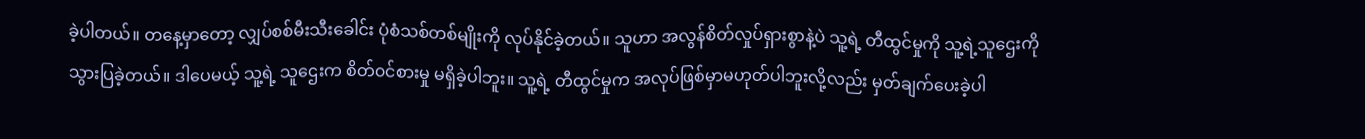ခဲ့ပါတယ်။ တနေ့မှာတော့ လျှပ်စစ်မီးသီးခေါင်း ပုံစံသစ်တစ်မျိုးကို လုပ်နိုင်ခဲ့တယ်။ သူဟာ အလွန်စိတ်လှုပ်ရှားစွာနဲ့ပဲ သူ့ရဲ့ တီထွင်မှုကို သူ့ရဲ့သူဌေးကို သွားပြခဲ့တယ်။ ဒါပေမယ့် သူ့ရဲ့ သူဌေးက စိတ်၀င်စားမှု မရှိခဲ့ပါဘူး။ သူ့ရဲ့ တီထွင်မှုက အလုပ်ဖြစ်မှာမဟုတ်ပါဘူးလို့လည်း မှတ်ချက်ပေးခဲ့ပါ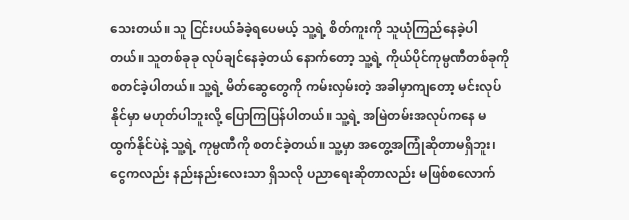သေးတယ်။ သူ ငြင်းပယ်ခံခဲ့ရပေမယ့် သူ့ရဲ့ စိတ်ကူးကို သူယုံကြည်နေခဲ့ပါတယ်။ သူတစ်ခုခု လုပ်ချင်နေခဲ့တယ် နောက်တော့ သူ့ရဲ့ ကိုယ်ပိုင်ကုမ္ပဏီတစ်ခုကို စတင်ခဲ့ပါတယ်။ သူ့ရဲ့ မိတ်ဆွေတွေကို ကမ်းလှမ်းတဲ့ အခါမှာကျတော့ မင်းလုပ်နိုင်မှာ မဟုတ်ပါဘူးလို့ ပြောကြပြန်ပါတယ်။ သူ့ရဲ့ အမြဲတမ်းအလုပ်ကနေ မထွက်နိုင်ပဲနဲ့ သူ့ရဲ့ ကုမ္ပဏီကို စတင်ခဲ့တယ်။ သူ့မှာ အတွေ့အကြုံဆိုတာမရှိဘူး၊ ငွေကလည်း နည်းနည်းလေးသာ ရှိသလို ပညာရေးဆိုတာလည်း မဖြစ်စလောက်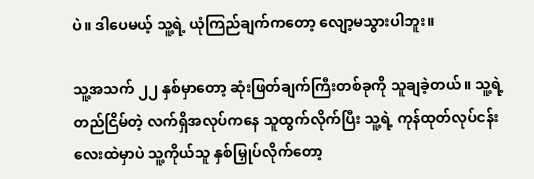ပဲ။ ဒါပေမယ့် သူ့ရဲ့ ယုံကြည်ချက်ကတော့ လျော့မသွားပါဘူး။

သူ့အသက် ၂၂ နှစ်မှာတော့ ဆုံးဖြတ်ချက်ကြီးတစ်ခုကို သူချခဲ့တယ်။ သူ့ရဲ့ တည်ငြိမ်တဲ့ လက်ရှိအလုပ်ကနေ သူထွက်လိုက်ပြီး သူ့ရဲ့ ကုန်ထုတ်လုပ်ငန်းလေးထဲမှာပဲ သူ့ကိုယ်သူ နှစ်မြှုပ်လိုက်တော့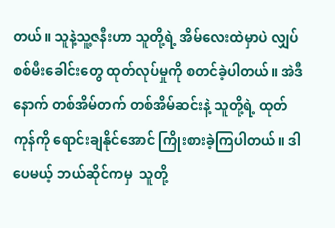တယ်။ သူနဲ့သူ့ဇနီးဟာ သူတို့ရဲ့ အိမ်လေးထဲမှာပဲ လျှပ်စစ်မီးခေါင်းတွေ ထုတ်လုပ်မှုကို စတင်ခဲ့ပါတယ်။ အဲဒီနောက် တစ်အိမ်တက် တစ်အိမ်ဆင်းနဲ့ သူတို့ရဲ့ ထုတ်ကုန်ကို ရောင်းချနိုင်အောင် ကြိုးစားခဲ့ကြပါတယ်။ ဒါပေမယ့် ဘယ်ဆိုင်ကမှ  သူတို့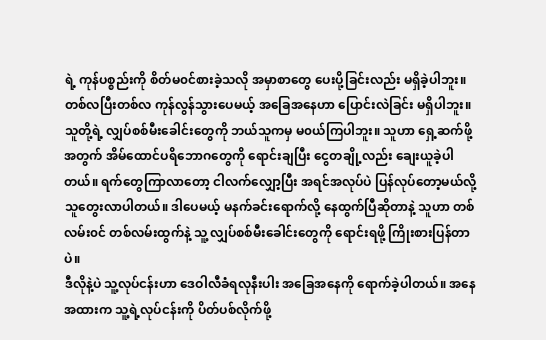ရဲ့ ကုန်ပစ္စည်းကို စိတ်မ၀င်စားခဲ့သလို အမှာစာတွေ ပေးပို့ခြင်းလည်း မရှိခဲ့ပါဘူး။ တစ်လပြီးတစ်လ ကုန်လွန်သွားပေမယ့် အခြေအနေဟာ ပြောင်းလဲခြင်း မရှိပါဘူး။ သူတို့ရဲ့ လျှပ်စစ်မီးခေါင်းတွေကို ဘယ်သူကမှ မ၀ယ်ကြပါဘူး။ သူဟာ ရှေ့ဆက်ဖို့အတွက် အိမ်ထောင်ပရိဘောဂတွေကို ရောင်းချပြီး ငွေတချို့လည်း ချေးယူခဲ့ပါတယ်။ ရက်တွေကြာလာတော့ ငါလက်လျှော့ပြီး အရင်အလုပ်ပဲ ပြန်လုပ်တော့မယ်လို့ သူတွေးလာပါတယ်။ ဒါပေမယ့် မနက်ခင်းရောက်လို့ နေထွက်ပြီဆိုတာနဲ့ သူဟာ တစ်လမ်း၀င် တစ်လမ်းထွက်နဲ့ သူ့ လျှပ်စစ်မီးခေါင်းတွေကို ရောင်းရဖို့ ကြိုးစားပြန်တာပဲ။
ဒီလိုနဲ့ပဲ သူ့လုပ်ငန်းဟာ ဒေဝါလီခံရလုနီးပါး အခြေအနေကို ရောက်ခဲ့ပါတယ်။ အနေအထားက သူ့ရဲ့လုပ်ငန်းကို ပိတ်ပစ်လိုက်ဖို့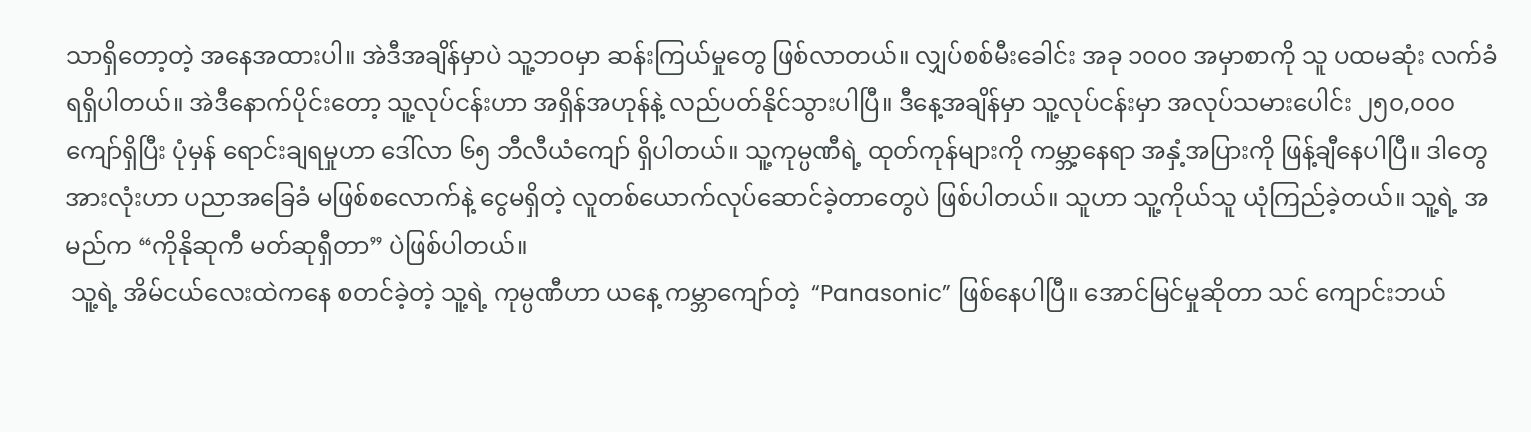သာရှိတော့တဲ့ အနေအထားပါ။ အဲဒီအချိန်မှာပဲ သူ့ဘဝမှာ ဆန်းကြယ်မှုတွေ ဖြစ်လာတယ်။ လျှပ်စစ်မီးခေါင်း အခု ၁၀၀၀ အမှာစာကို သူ ပထမဆုံး လက်ခံရရှိပါတယ်။ အဲဒီနောက်ပိုင်းတော့ သူ့လုပ်ငန်းဟာ အရှိန်အဟုန်နဲ့ လည်ပတ်နိုင်သွားပါပြီ။ ဒီနေ့အချိန်မှာ သူ့လုပ်ငန်းမှာ အလုပ်သမားပေါင်း ၂၅၀,၀၀၀ ကျော်ရှိပြီး ပုံမှန် ရောင်းချရမှုဟာ ဒေါ်လာ ၆၅ ဘီလီယံကျော် ရှိပါတယ်။ သူ့ကုမ္ပဏီရဲ့ ထုတ်ကုန်များကို ကမ္ဘာ့နေရာ အနှံ့အပြားကို ဖြန့်ချီနေပါပြီ။ ဒါတွေအားလုံးဟာ ပညာအခြေခံ မဖြစ်စလောက်နဲ့ ငွေမရှိတဲ့ လူတစ်ယောက်လုပ်ဆောင်ခဲ့တာတွေပဲ ဖြစ်ပါတယ်။ သူဟာ သူ့ကိုယ်သူ ယုံကြည်ခဲ့တယ်။ သူ့ရဲ့ အမည်က “ကိုနိုဆုကီ မတ်ဆုရှီတာ” ပဲဖြစ်ပါတယ်။
 သူ့ရဲ့ အိမ်ငယ်လေးထဲကနေ စတင်ခဲ့တဲ့ သူ့ရဲ့ ကုမ္ပဏီဟာ ယနေ့ ကမ္ဘာကျော်တဲ့  “Panasonic” ဖြစ်နေပါပြီ။ အောင်မြင်မှုဆိုတာ သင် ကျောင်းဘယ်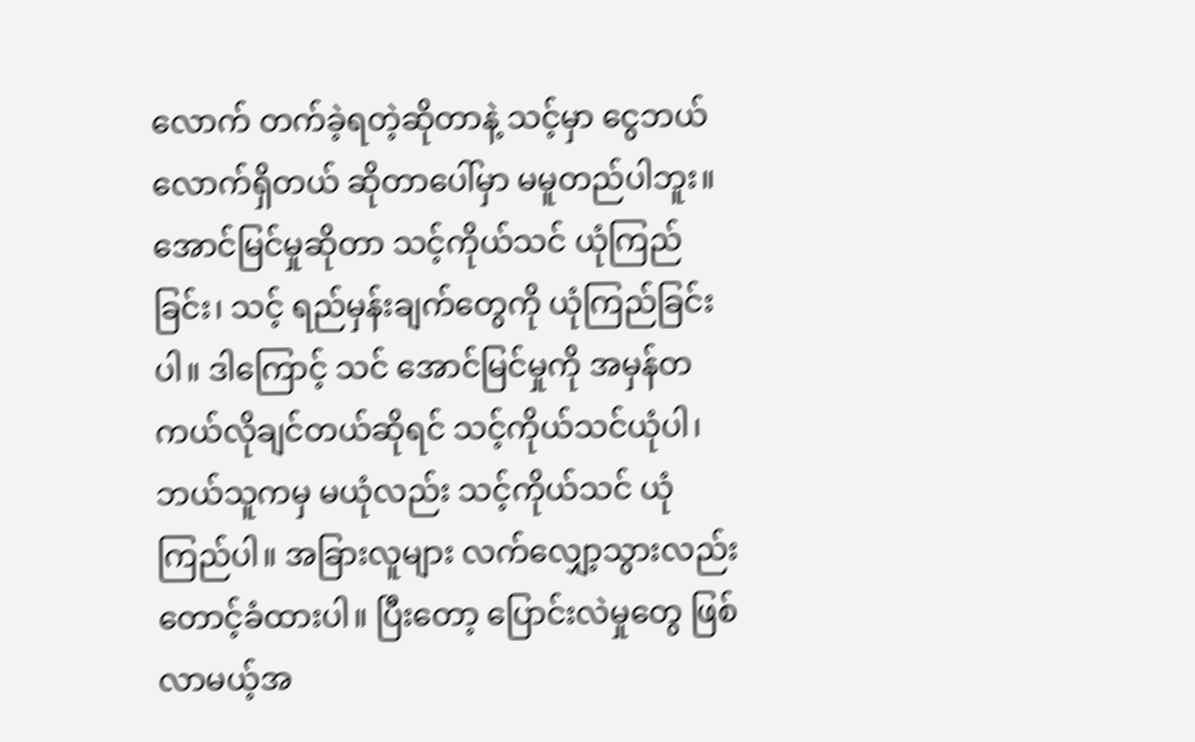လောက် တက်ခဲ့ရတဲ့ဆိုတာနဲ့ သင့်မှာ ငွေဘယ်လောက်ရှိတယ် ဆိုတာပေါ်မှာ မမူတည်ပါဘူး။ အောင်မြင်မှုဆိုတာ သင့်ကိုယ်သင် ယုံကြည်ခြင်း၊ သင့် ရည်မှန်းချက်တွေကို ယုံကြည်ခြင်းပါ။ ဒါကြောင့် သင် အောင်မြင်မှုကို အမှန်တကယ်လိုချင်တယ်ဆိုရင် သင့်ကိုယ်သင်ယုံပါ၊ ဘယ်သူကမှ မယုံလည်း သင့်ကိုယ်သင် ယုံကြည်ပါ။ အခြားလူများ လက်လျှော့သွားလည်း တောင့်ခံထားပါ။ ပြီးတော့ ပြောင်းလဲမှုတွေ ဖြစ်လာမယ့်အ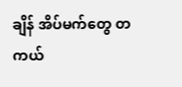ချိန် အိပ်မက်တွေ တကယ်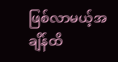ဖြစ်လာမယ့်အချိန်ထိ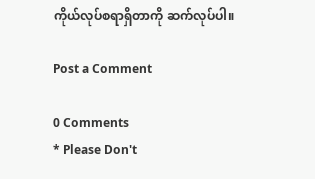ကိုယ်လုပ်စရာရှိတာကို ဆက်လုပ်ပါ။

Post a Comment

0 Comments
* Please Don't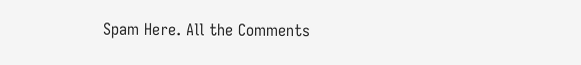Spam Here. All the Comments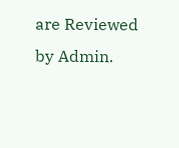are Reviewed by Admin.